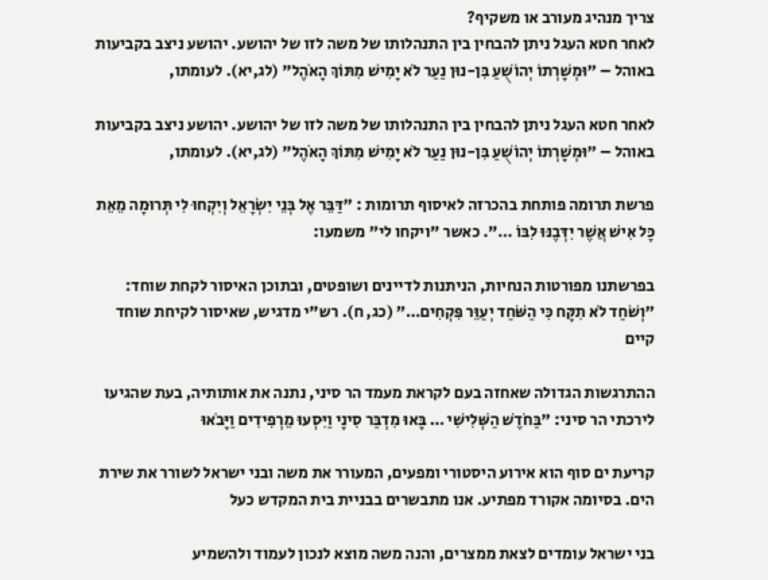צריך מנהיג מעורב או משקיף?
לאחר חטא העגל ניתן להבחין בין התנהלותו של משה לזו של יהושע. יהושע ניצב בקביעות באוהל – "וּמְשָׁרְתוֹ יְהוֹשֻׁעַ בִּן-נוּן נַעַר לֹא יָמִישׁ מִתּוֹךְ הָאֹהֶל" (לג,יא). לעומתו,

לאחר חטא העגל ניתן להבחין בין התנהלותו של משה לזו של יהושע. יהושע ניצב בקביעות באוהל – "וּמְשָׁרְתוֹ יְהוֹשֻׁעַ בִּן-נוּן נַעַר לֹא יָמִישׁ מִתּוֹךְ הָאֹהֶל" (לג,יא). לעומתו,

פרשת תרומה פותחת בהכרזה לאיסוף תרומות : "דַּבֵּר אֶל בְּנֵי יִשְׂרָאֵל וְיִקְחוּ לִי תְּרוּמָה מֵאֵת כָּל אִישׁ אֲשֶׁר יִדְּבֶנּוּ לִבּוֹ …". כאשר "ויקחו לי" משמעו:

בפרשתנו מפורטות הנחיות, הניתנות לדיינים ושופטים, ובתוכן האיסור לקחת שוחד: "וְשֹׁחַד לֹא תִקָּח כִּי הַשֹּׁחַד יְעַוֵּר פִּקְחִים…" (כג, ח). רש"י מדגיש, שאיסור לקיחת שוחד קיים

ההתרגשות הגדולה שאחזה בעם לקראת מעמד הר סיני, נתנה את אותותיה, בעת שהגיעו לירכתי הר סיני: "בַּחֹדֶשׁ הַשְּׁלִישִׁי … בָּאוּ מִדְבַּר סִינָי וַיִּסְעוּ מֵרְפִידִים וַיָּבֹאוּ

קריעת ים סוף הוא אירוע היסטורי ומפעים, המעורר את משה ובני ישראל לשורר את שירת הים. בסיומה אקורד מפתיע. אנו מתבשרים בבניית בית המקדש כעל

בני ישראל עומדים לצאת ממצרים, והנה משה מוצא לנכון לעמוד ולהשמיע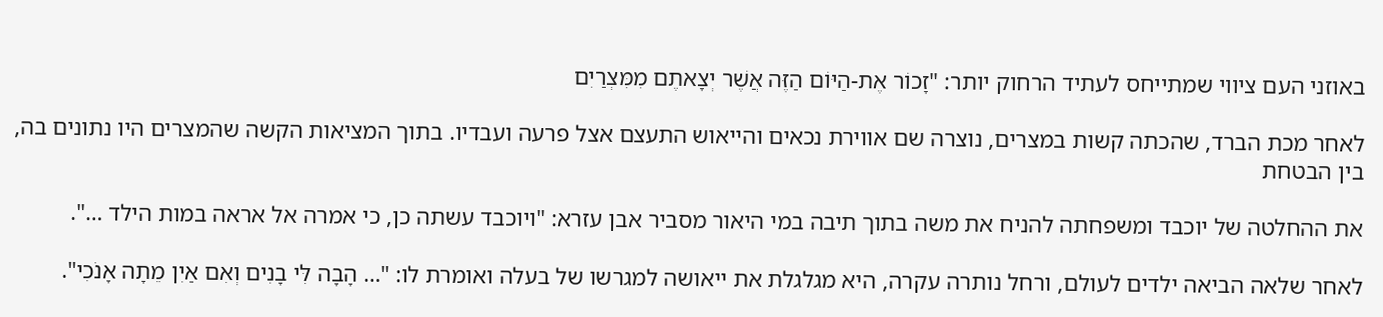באוזני העם ציווי שמתייחס לעתיד הרחוק יותר: "זָכוֹר אֶת-הַיּוֹם הַזֶּה אֲשֶׁר יְצָאתֶם מִמִּצְרַיִם

לאחר מכת הברד, שהכתה קשות במצרים, נוצרה שם אווירת נכאים והייאוש התעצם אצל פרעה ועבדיו. בתוך המציאות הקשה שהמצרים היו נתונים בה, בין הבטחת

את ההחלטה של יוכבד ומשפחתה להניח את משה בתוך תיבה במי היאור מסביר אבן עזרא: "ויוכבד עשתה כן, כי אמרה אל אראה במות הילד …".

לאחר שלאה הביאה ילדים לעולם, ורחל נותרה עקרה, היא מגלגלת את ייאושה למגרשו של בעלה ואומרת לו: "… הָבָה לִּי בָנִים וְאִם אַיִן מֵתָה אָנֹכִי".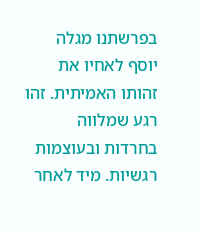בפרשתנו מגלה יוסף לאחיו את זהותו האמיתית. זהו רגע שמלווה בחרדות ובעוצמות רגשיות. מיד לאחר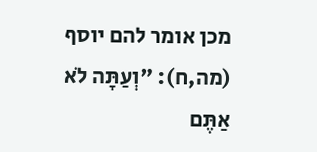מכן אומר להם יוסף (מה,ח): "וְעַתָּה לֹא אַתֶּם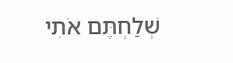שְׁלַחְתֶּם אֹתִי